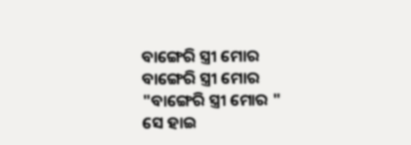ବାଙ୍ଗେରି ସ୍ତ୍ରୀ ମୋର
ବାଙ୍ଗେରି ସ୍ତ୍ରୀ ମୋର
"ବାଙ୍ଗେରି ସ୍ତ୍ରୀ ମୋର "
ସେ ହାଇ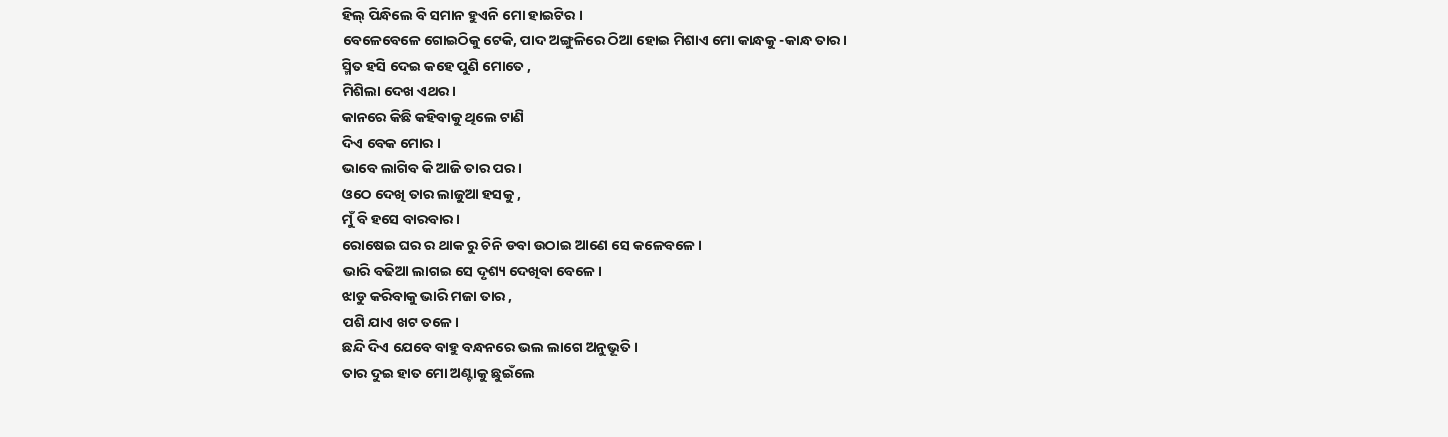ହିଲ୍ ପିନ୍ଧିଲେ ବି ସମାନ ହୁଏନି ମୋ ହାଇଟିର ।
ବେଳେବେଳେ ଗୋଇଠିକୁ ଟେକି, ପାଦ ଅଙ୍ଗୁଳିରେ ଠିଆ ହୋଇ ମିଶାଏ ମୋ କାନ୍ଧକୁ -କାନ୍ଧ ତାର।
ସ୍ମିତ ହସି ଦେଇ କହେ ପୁଣି ମୋତେ ,
ମିଶିଲା ଦେଖ ଏଥର।
କାନରେ କିଛି କହିବାକୁ ଥିଲେ ଟାଣି
ଦିଏ ବେକ ମୋର ।
ଭାବେ ଲାଗିବ କି ଆଜି ତାର ପର।
ଓଠେ ଦେଖି ତାର ଲାଜୁଆ ହସକୁ ,
ମୁଁ ବି ହସେ ବାରବାର।
ରୋଷେଇ ଘର ର ଥାକ ରୁ ଚିନି ଡବା ଉଠାଇ ଆଣେ ସେ କଳେବଳେ।
ଭାରି ବଢିଆ ଲାଗଇ ସେ ଦୃଶ୍ୟ ଦେଖିବା ବେଳେ।
ଝାଡୁ କରିବାକୁ ଭାରି ମଜା ତାର ,
ପଶି ଯାଏ ଖଟ ତଳେ।
ଛନ୍ଦି ଦିଏ ଯେବେ ବାହୁ ବନ୍ଧନରେ ଭଲ ଲାଗେ ଅନୁଭୂତି।
ତାର ଦୁଇ ହାତ ମୋ ଅଣ୍ଟାକୁ ଛୁଇଁଲେ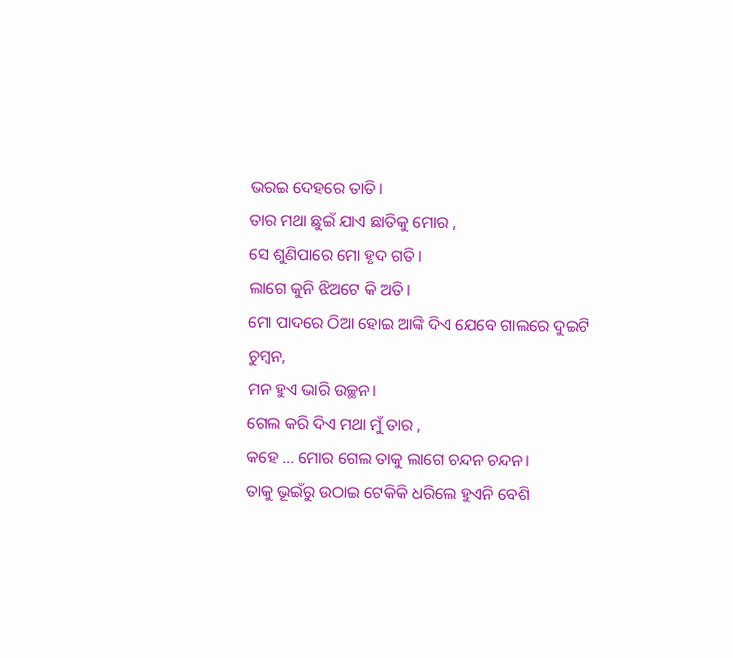ଭରଇ ଦେହରେ ତାତି।
ତାର ମଥା ଛୁଇଁ ଯାଏ ଛାତିକୁ ମୋର ,
ସେ ଶୁଣିପାରେ ମୋ ହୃଦ ଗତି।
ଲାଗେ କୁନି ଝିଅଟେ କି ଅତି।
ମୋ ପାଦରେ ଠିଆ ହୋଇ ଆଙ୍କି ଦିଏ ଯେବେ ଗାଲରେ ଦୁଇଟି ଚୁମ୍ବନ,
ମନ ହୁଏ ଭାରି ଉଚ୍ଛନ।
ଗେଲ କରି ଦିଏ ମଥା ମୁଁ ତାର ,
କହେ ... ମୋର ଗେଲ ତାକୁ ଲାଗେ ଚନ୍ଦନ ଚନ୍ଦନ।
ତାକୁ ଭୂଇଁରୁ ଉଠାଇ ଟେକିକି ଧରିଲେ ହୁଏନି ବେଶି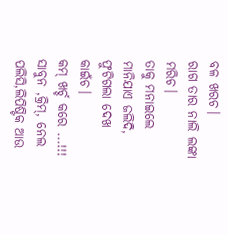ବଳ ଖରଚ।
ରାଗ ତାର ନାଲି ଲଙ୍କା ମରିଚ।
ତାକୁ ମନାଇଲେ ମାନିଯାଏ ଜଲିଦି,
ଫୁଟିଗଲା ଦେଖ କାଇଁଚ।
କମ୍ ଖର୍ଚ୍ଚ କରେ ...!!!
ସାବୁନ ,କ୍ରିମ୍, ନେଲ ପଲିସି,ଲିପିଷ୍ଟିକ ଆଉ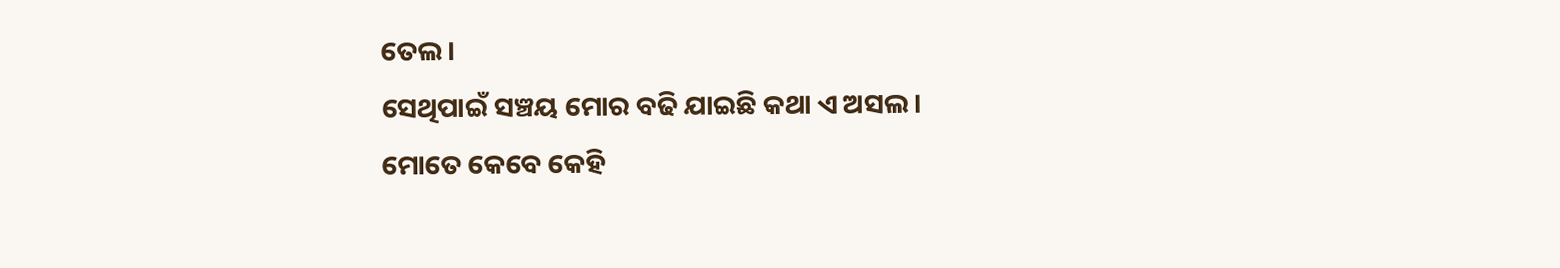ତେଲ।
ସେଥିପାଇଁ ସଞ୍ଚୟ ମୋର ବଢି ଯାଇଛି କଥା ଏ ଅସଲ।
ମୋତେ କେବେ କେହି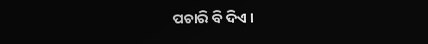ପଚାରି ବି ଦିଏ ।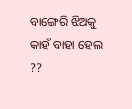ବାଙ୍ଗେରି ଝିଅକୁ କାହଁ ବାହା ହେଲ ??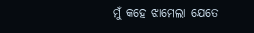ମୁଁ କହେ ଝାମେଲା ଯେତେ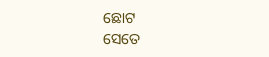ଛୋଟ
ସେତେ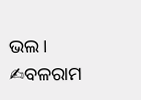ଭଲ।
✍ବଳରାମ